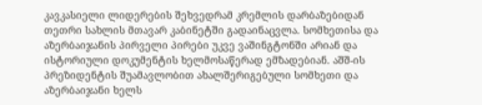კავკასიელი ლიდერების შეხვედრამ კრემლის დარბაზებიდან თეთრი სახლის მთავარ კაბინეტში გადაინაცვლა. სომხეთისა და აზერბაიჯანის პირველი პირები უკვე ვაშინგტონში არიან და ისტორიული დოკუმენტის ხელმოსაწერად ემზადებიან. აშშ-ის პრეზიდენტის შუამავლობით ახალშერიგებული სომხეთი და აზერბაიჯანი ხელს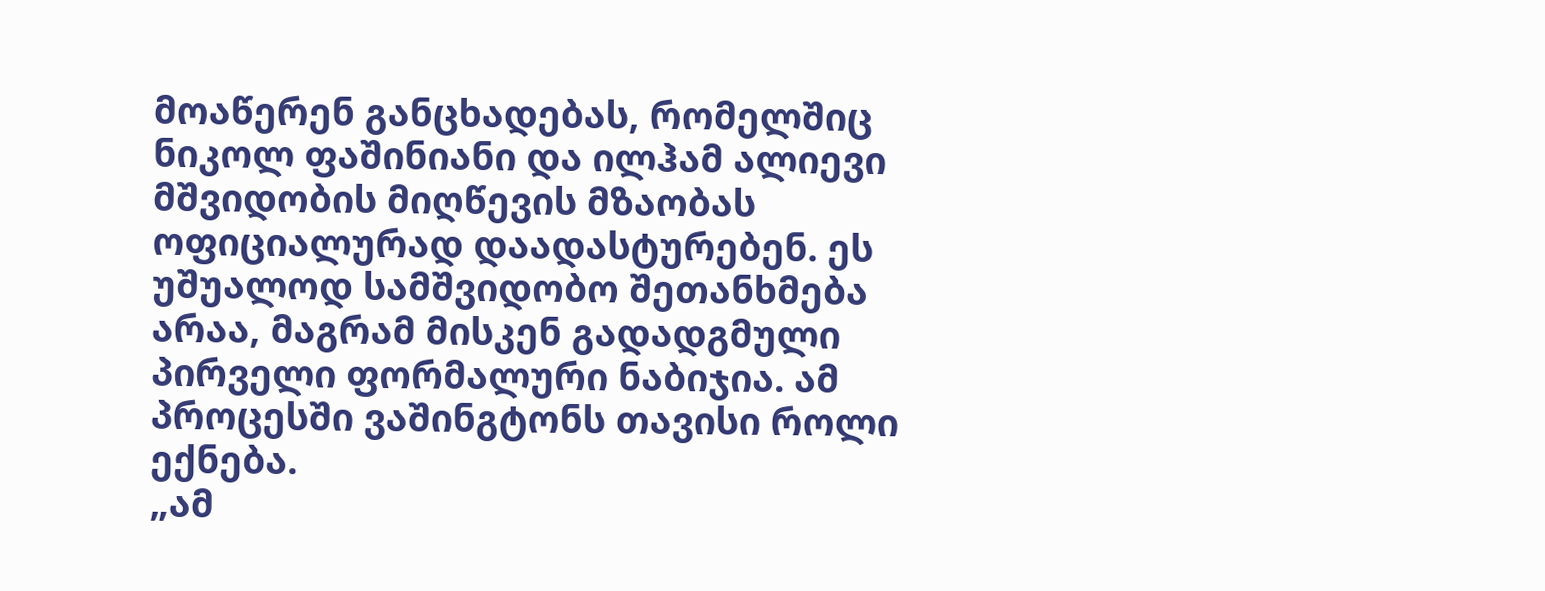მოაწერენ განცხადებას, რომელშიც ნიკოლ ფაშინიანი და ილჰამ ალიევი მშვიდობის მიღწევის მზაობას ოფიციალურად დაადასტურებენ. ეს უშუალოდ სამშვიდობო შეთანხმება არაა, მაგრამ მისკენ გადადგმული პირველი ფორმალური ნაბიჯია. ამ პროცესში ვაშინგტონს თავისი როლი ექნება.
„ამ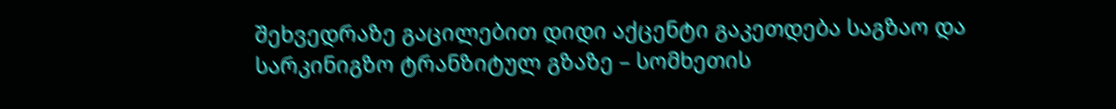შეხვედრაზე გაცილებით დიდი აქცენტი გაკეთდება საგზაო და სარკინიგზო ტრანზიტულ გზაზე – სომხეთის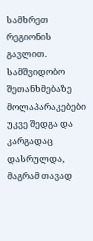სამხრეთ რეგიონის გავლით. სამშვიდობო შეთანხმებაზე მოლაპარაკებები უკვე შედგა და კარგადაც დასრულდა, მაგრამ თავად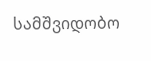სამშვიდობო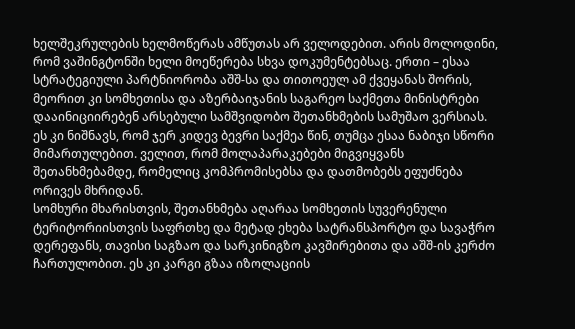ხელშეკრულების ხელმოწერას ამწუთას არ ველოდებით. არის მოლოდინი, რომ ვაშინგტონში ხელი მოეწერება სხვა დოკუმენტებსაც. ერთი – ესაა სტრატეგიული პარტნიორობა აშშ-სა და თითოეულ ამ ქვეყანას შორის, მეორით კი სომხეთისა და აზერბაიჯანის საგარეო საქმეთა მინისტრები დააინიციირებენ არსებული სამშვიდობო შეთანხმების სამუშაო ვერსიას. ეს კი ნიშნავს, რომ ჯერ კიდევ ბევრი საქმეა წინ, თუმცა ესაა ნაბიჯი სწორი მიმართულებით. ველით, რომ მოლაპარაკებები მიგვიყვანს შეთანხმებამდე, რომელიც კომპრომისებსა და დათმობებს ეფუძნება ორივეს მხრიდან.
სომხური მხარისთვის, შეთანხმება აღარაა სომხეთის სუვერენული ტერიტორიისთვის საფრთხე და მეტად ეხება სატრანსპორტო და სავაჭრო დერეფანს, თავისი საგზაო და სარკინიგზო კავშირებითა და აშშ-ის კერძო ჩართულობით. ეს კი კარგი გზაა იზოლაციის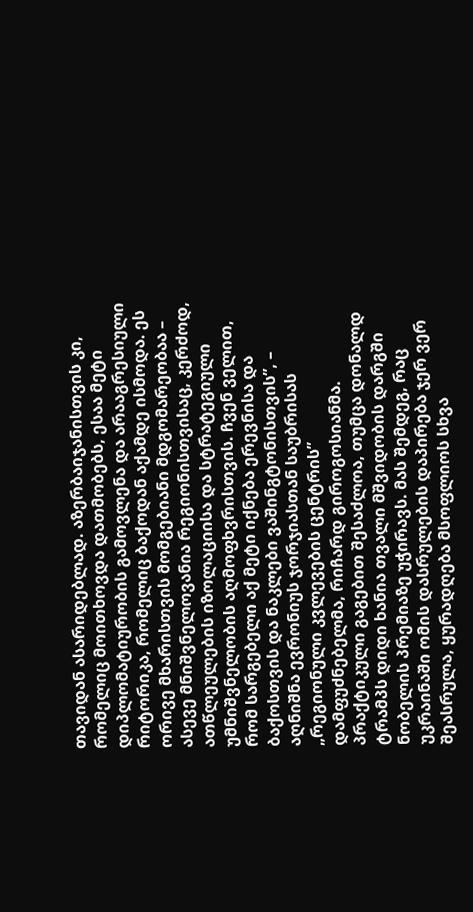თავიდან ასარიდებლად. აზერბაიჯანისთვის კი, რომელიც მოითხოვდა დათმობებს, ესაა მეტი დიპლომატიურობის გამოვლენა და არააგრესიული რიტორიკა, რომელიც ბაქოდან აქამდე ისმოდა. ეს ორივე მხარისთვის მომგებიანი მდგომარეობაა – ასევე მნიშვნელოვანია რეგიონისთვისაც, კერძოდ, ათწლეულების იზოლაციისა და სტრატეგიული უმნიშვნელობის აღმოფხვრისთვის. ჩვენ ველით, რომ სარგებელი აქ მეტი იქნება ერევნისა და ბაქოსთვის და ნაკლები ვაშინგტონისთვის”, – აღნიშნა ევრონიუს ჯორჯიასთან საუბრისას „რეგიონული კვლევების ცენტრის” დამფუძნებელმა, რიჩარდ გიროგოსიანმა.
პრაქტიკული გაგებით შესაძლოა, თუმცა დონალდ ტრამპს დიდი ხანია თვალი მშვიდობის დარგში ნობელის პრემიაზე უჭირავს. მას შემდეგ, რაც უკრაინაში ომის დასრულების დაპირება ჯერ ვერ შეასრულა, ყურადღება მსოფლიოს სხვა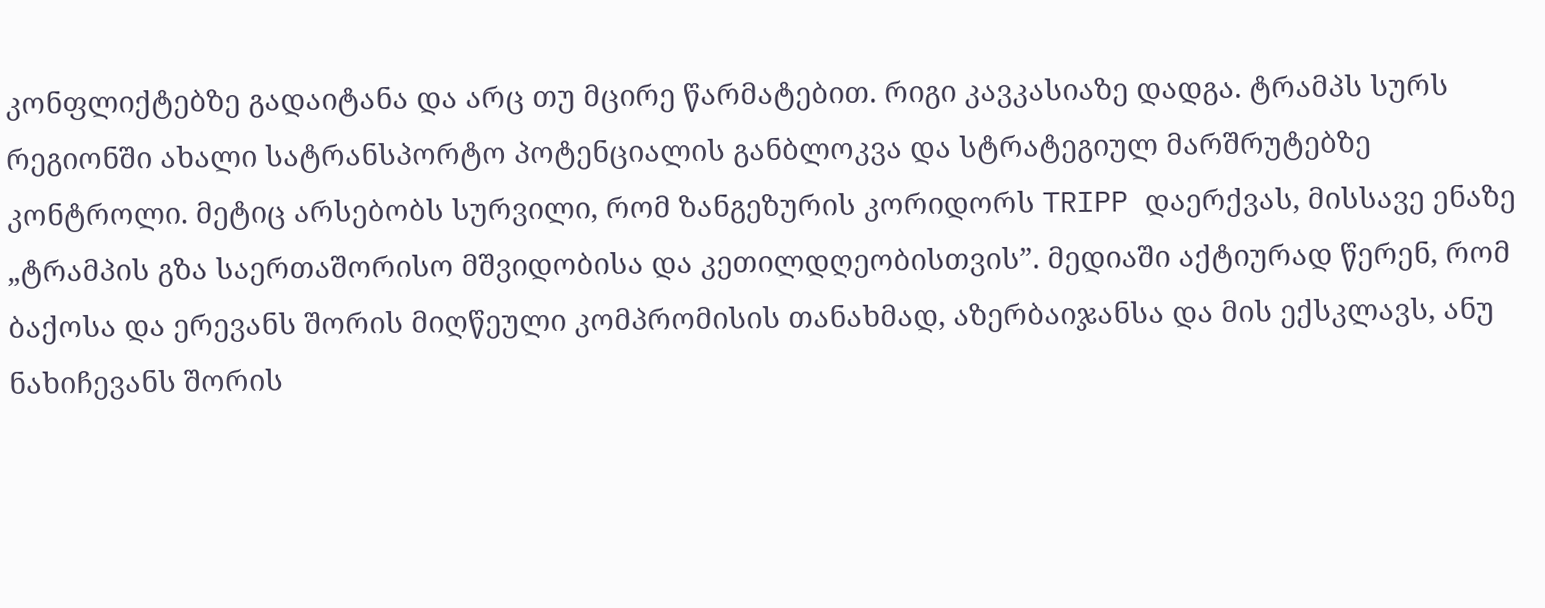კონფლიქტებზე გადაიტანა და არც თუ მცირე წარმატებით. რიგი კავკასიაზე დადგა. ტრამპს სურს რეგიონში ახალი სატრანსპორტო პოტენციალის განბლოკვა და სტრატეგიულ მარშრუტებზე კონტროლი. მეტიც არსებობს სურვილი, რომ ზანგეზურის კორიდორს TRIPP დაერქვას, მისსავე ენაზე „ტრამპის გზა საერთაშორისო მშვიდობისა და კეთილდღეობისთვის”. მედიაში აქტიურად წერენ, რომ ბაქოსა და ერევანს შორის მიღწეული კომპრომისის თანახმად, აზერბაიჯანსა და მის ექსკლავს, ანუ ნახიჩევანს შორის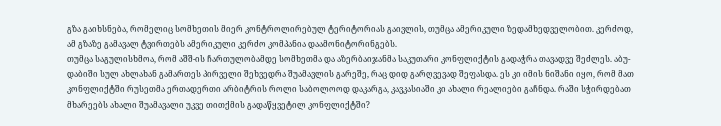გზა გაიხსნება, რომელიც სომხეთის მიერ კონტროლირებულ ტერიტორიას გაივლის, თუმცა ამერიკული ზედამხედველობით. კერძოდ, ამ გზაზე გამავალ ტვირთებს ამერიკული კერძო კომპანია დაამონიტორინგებს.
თუმცა საგულისხმოა, რომ აშშ-ის ჩართულობამდე სომხეთმა და აზერბაიჯანმა საკუთარი კონფლიქტის გადაჭრა თავადვე შეძლეს. აბუ-დაბიში სულ ახლახან გამართეს პირველი შეხვედრა შუამავლის გარეშე, რაც დიდ გარღვევად შეფასდა. ეს კი იმის ნიშანი იყო, რომ მათ კონფლიქტში რუსეთმა ერთადერთი არბიტრის როლი საბოლოოდ დაკარგა, კავკასიაში კი ახალი რეალიები გაჩნდა. რაში სჭირდებათ მხარეებს ახალი შუამავალი უკვე თითქმის გადაწყვეტილ კონფლიქტში?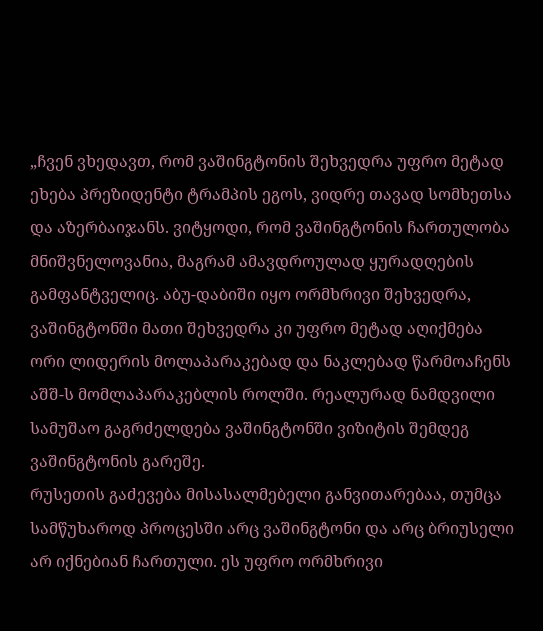„ჩვენ ვხედავთ, რომ ვაშინგტონის შეხვედრა უფრო მეტად ეხება პრეზიდენტი ტრამპის ეგოს, ვიდრე თავად სომხეთსა და აზერბაიჯანს. ვიტყოდი, რომ ვაშინგტონის ჩართულობა მნიშვნელოვანია, მაგრამ ამავდროულად ყურადღების გამფანტველიც. აბუ-დაბიში იყო ორმხრივი შეხვედრა, ვაშინგტონში მათი შეხვედრა კი უფრო მეტად აღიქმება ორი ლიდერის მოლაპარაკებად და ნაკლებად წარმოაჩენს აშშ-ს მომლაპარაკებლის როლში. რეალურად ნამდვილი სამუშაო გაგრძელდება ვაშინგტონში ვიზიტის შემდეგ ვაშინგტონის გარეშე.
რუსეთის გაძევება მისასალმებელი განვითარებაა, თუმცა სამწუხაროდ პროცესში არც ვაშინგტონი და არც ბრიუსელი არ იქნებიან ჩართული. ეს უფრო ორმხრივი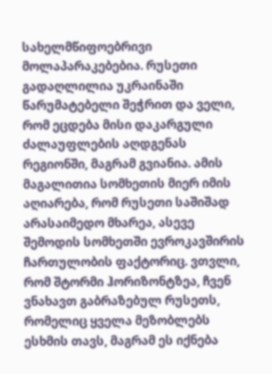სახელმწიფოებრივი მოლაპარაკებებია. რუსეთი გადაღლილია უკრაინაში წარუმატებელი შეჭრით და ველი, რომ ეცდება მისი დაკარგული ძალაუფლების აღდგენას რეგიონში, მაგრამ გვიანია. ამის მაგალითია სომხეთის მიერ იმის აღიარება, რომ რუსეთი საშიშად არასაიმედო მხარეა, ასევე შემოდის სომხეთში ევროკავშირის ჩართულობის ფაქტორიც. ვთვლი, რომ შტორმი ჰორიზონტზეა, ჩვენ ვნახავთ გაბრაზებულ რუსეთს, რომელიც ყველა მეზობლებს ესხმის თავს, მაგრამ ეს იქნება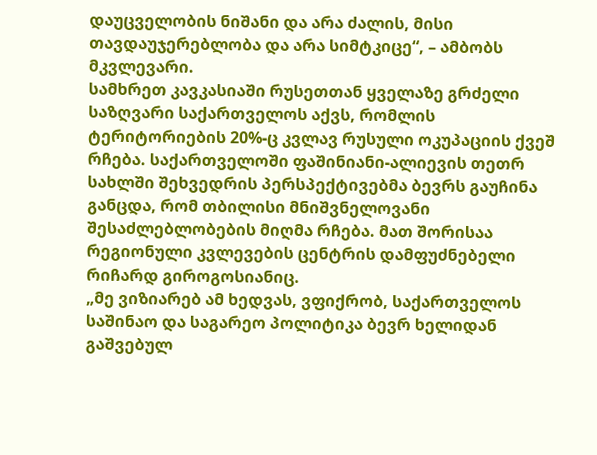დაუცველობის ნიშანი და არა ძალის, მისი თავდაუჯერებლობა და არა სიმტკიცე“, – ამბობს მკვლევარი.
სამხრეთ კავკასიაში რუსეთთან ყველაზე გრძელი საზღვარი საქართველოს აქვს, რომლის ტერიტორიების 20%-ც კვლავ რუსული ოკუპაციის ქვეშ რჩება. საქართველოში ფაშინიანი-ალიევის თეთრ სახლში შეხვედრის პერსპექტივებმა ბევრს გაუჩინა განცდა, რომ თბილისი მნიშვნელოვანი შესაძლებლობების მიღმა რჩება. მათ შორისაა რეგიონული კვლევების ცენტრის დამფუძნებელი რიჩარდ გიროგოსიანიც.
„მე ვიზიარებ ამ ხედვას, ვფიქრობ, საქართველოს საშინაო და საგარეო პოლიტიკა ბევრ ხელიდან გაშვებულ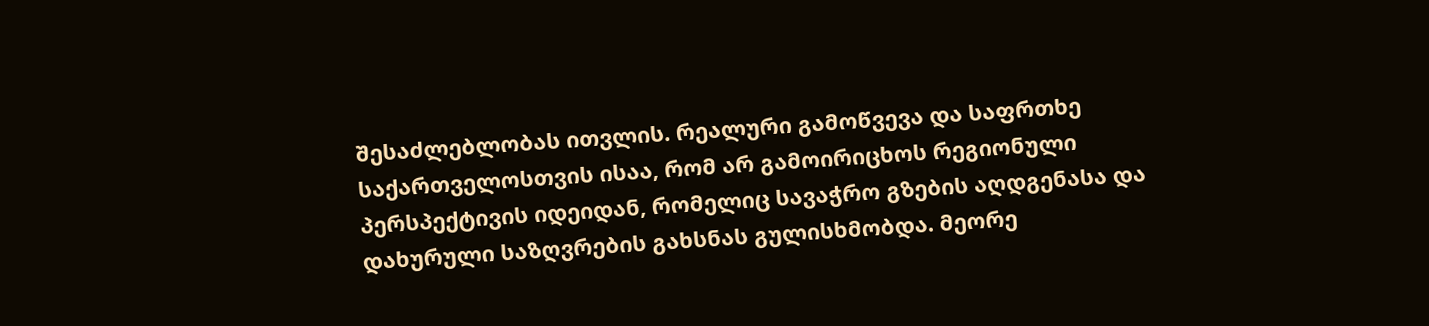შესაძლებლობას ითვლის. რეალური გამოწვევა და საფრთხე საქართველოსთვის ისაა, რომ არ გამოირიცხოს რეგიონული პერსპექტივის იდეიდან, რომელიც სავაჭრო გზების აღდგენასა და დახურული საზღვრების გახსნას გულისხმობდა. მეორე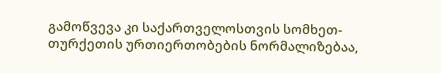გამოწვევა კი საქართველოსთვის სომხეთ-თურქეთის ურთიერთობების ნორმალიზებაა,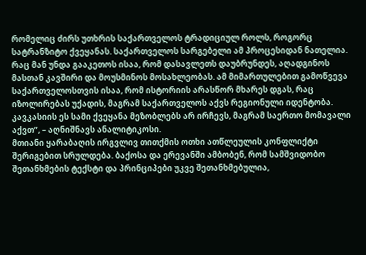რომელიც ძირს უთხრის საქართველოს ტრადიციულ როლს, როგორც სატრანზიტო ქვეყანას. საქართველოს სარგებელი ამ პროცესიდან ნათელია. რაც მან უნდა გააკეთოს ისაა, რომ დასავლეთს დაუბრუნდეს, აღადგინოს მასთან კავშირი და მოუსმინოს მოსახლეობას. ამ მიმართულებით გამოწვევა საქართველოსთვის ისაა, რომ ისტორიის არასწორ მხარეს დგას, რაც იზოლირებას უქადის, მაგრამ საქართველოს აქვს რეგიონული იდენტობა. კავკასიის ეს სამი ქვეყანა მეზობლებს არ ირჩევს, მაგრამ საერთო მომავალი აქვთ”, – აღნიშნავს ანალიტიკოსი.
მთიანი ყარაბაღის ირგვლივ თითქმის ოთხი ათწლეულის კონფლიქტი შერიგებით სრულდება. ბაქოსა და ერევანში ამბობენ, რომ სამშვიდობო შეთანხმების ტექსტი და პრინციპები უკვე შეთანხმებულია,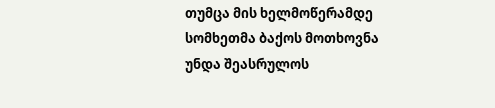თუმცა მის ხელმოწერამდე სომხეთმა ბაქოს მოთხოვნა უნდა შეასრულოს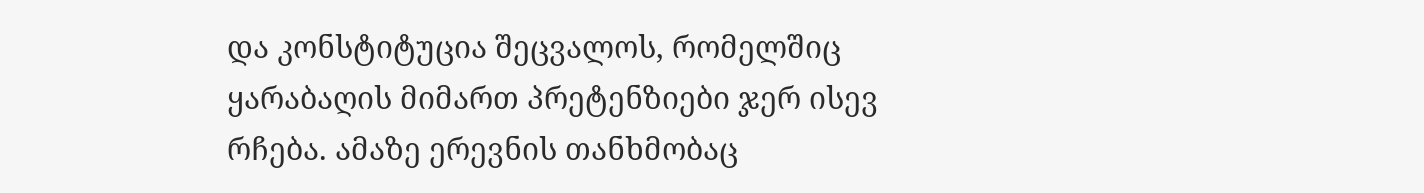და კონსტიტუცია შეცვალოს, რომელშიც ყარაბაღის მიმართ პრეტენზიები ჯერ ისევ რჩება. ამაზე ერევნის თანხმობაც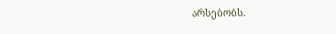არსებობს.